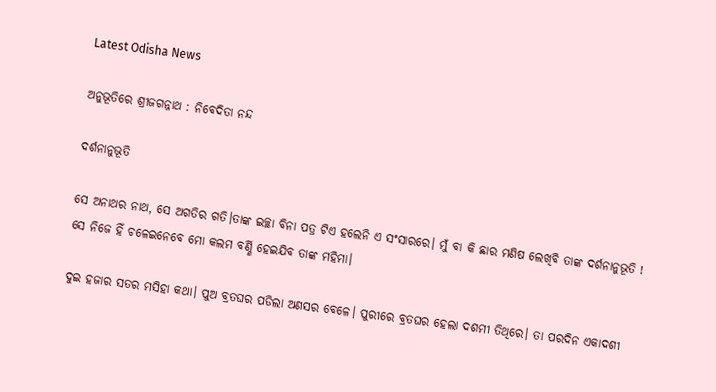Latest Odisha News

ଅନୁଭୂତିରେ ଶ୍ରୀଜଗନ୍ନାଥ : ନିବେଦିତା ନନ୍ଦ

ଦର୍ଶନାନୁଭୂତି

ସେ ଅନାଥର ନାଥ, ସେ ଅଗତିର ଗତି।ତାଙ୍କ ଇଚ୍ଛା ବିନା ପତ୍ର ଟିଏ ହଲେନି ଏ ସଂସାରରେ। ମୁଁ ବା କି ଛାର ମଣିଷ ଲେଖିବି ତାଙ୍କ ଦର୍ଶନାନୁଭୂତି ! ସେ ନିଜେ ହିଁ ଚଳେଇନେବେ ମୋ କଲମ ବର୍ଣ୍ଣି ହେଇଯିବ ତାଙ୍କ ମହିମା।

ଦୁଇ ହଜାର ସତର ମସିହା କଥା। ପୁଅ ବ୍ରତଘର ପଡିଲା ଅଣସର ବେଳେ। ପୁରୀରେ ବ୍ରତଘର ହେଲା ଦଶମୀ ତିଥିରେ। ତା ପରଦିନ ଏକାଦଶୀ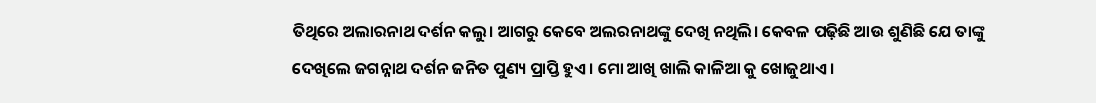ତିଥିରେ ଅଲାରନାଥ ଦର୍ଶନ କଲୁ। ଆଗରୁ କେବେ ଅଲରନାଥଙ୍କୁ ଦେଖି ନଥିଲି। କେବଳ ପଢ଼ିଛି ଆଉ ଶୁଣିଛି ଯେ ତାଙ୍କୁ ଦେଖିଲେ ଜଗନ୍ନାଥ ଦର୍ଶନ ଜନିତ ପୁଣ୍ୟ ପ୍ରାପ୍ତି ହୁଏ। ମୋ ଆଖି ଖାଲି କାଳିଆ କୁ ଖୋଜୁଥାଏ।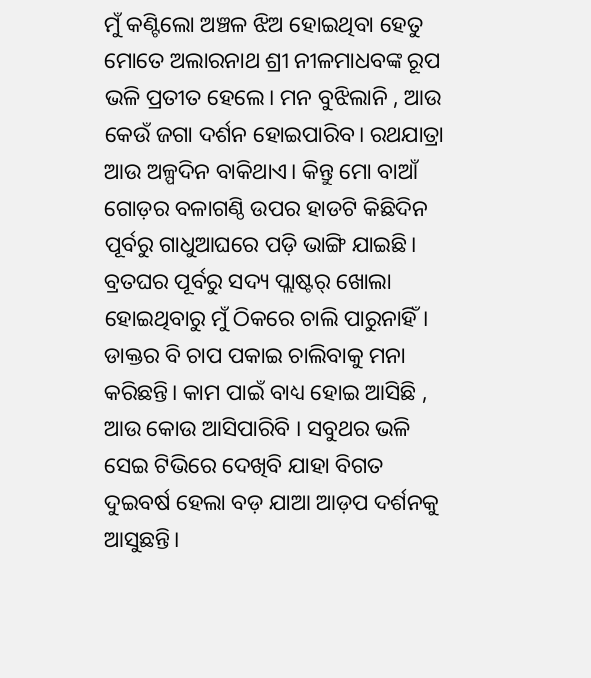ମୁଁ କଣ୍ଟିଲୋ ଅଞ୍ଚଳ ଝିଅ ହୋଇଥିବା ହେତୁ ମୋତେ ଅଲାରନାଥ ଶ୍ରୀ ନୀଳମାଧବଙ୍କ ରୂପ ଭଳି ପ୍ରତୀତ ହେଲେ। ମନ ବୁଝିଲାନି , ଆଉ କେଉଁ ଜଗା ଦର୍ଶନ ହୋଇପାରିବ। ରଥଯାତ୍ରା ଆଉ ଅଳ୍ପଦିନ ବାକିଥାଏ। କିନ୍ତୁ ମୋ ବାଆଁ ଗୋଡ଼ର ବଳାଗଣ୍ଠି ଉପର ହାଡଟି କିଛିଦିନ ପୂର୍ବରୁ ଗାଧୁଆଘରେ ପଡ଼ି ଭାଙ୍ଗି ଯାଇଛି। ବ୍ରତଘର ପୂର୍ବରୁ ସଦ୍ୟ ପ୍ଲାଷ୍ଟର୍ ଖୋଲା ହୋଇଥିବାରୁ ମୁଁ ଠିକରେ ଚାଲି ପାରୁନାହିଁ। ଡାକ୍ତର ବି ଚାପ ପକାଇ ଚାଲିବାକୁ ମନା କରିଛନ୍ତି। କାମ ପାଇଁ ବାଧ୍ୟ ହୋଇ ଆସିଛି , ଆଉ କୋଉ ଆସିପାରିବି । ସବୁଥର ଭଳି ସେଇ ଟିଭିରେ ଦେଖିବି ଯାହା ବିଗତ ଦୁଇବର୍ଷ ହେଲା ବଡ଼ ଯାଆ ଆଡ଼ପ ଦର୍ଶନକୁ ଆସୁଛନ୍ତି।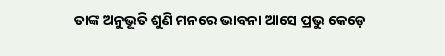ତାଙ୍କ ଅନୁଭୂତି ଶୁଣି ମନରେ ଭାବନା ଆସେ ପ୍ରଭୁ କେଡ଼େ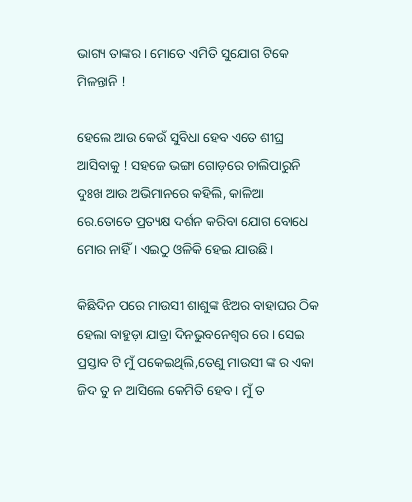ଭାଗ୍ୟ ତାଙ୍କର। ମୋତେ ଏମିତି ସୁଯୋଗ ଟିକେ ମିଳନ୍ତାନି !

ହେଲେ ଆଉ କେଉଁ ସୁବିଧା ହେବ ଏତେ ଶୀଘ୍ର ଆସିବାକୁ ! ସହଜେ ଭଙ୍ଗା ଗୋଡ଼ରେ ଚାଲିପାରୁନି ଦୁଃଖ ଆଉ ଅଭିମାନରେ କହିଲି, କାଳିଆ ରେ.ତୋତେ ପ୍ରତ୍ୟକ୍ଷ ଦର୍ଶନ କରିବା ଯୋଗ ବୋଧେ ମୋର ନାହିଁ । ଏଇଠୁ ଓଳିକି ହେଇ ଯାଉଛି।

କିଛିଦିନ ପରେ ମାଉସୀ ଶାଶୁଙ୍କ ଝିଅର ବାହାଘର ଠିକ ହେଲା ବାହୁଡ଼ା ଯାତ୍ରା ଦିନଭୁବନେଶ୍ୱର ରେ। ସେଇ ପ୍ରସ୍ତାବ ଟି ମୁଁ ପକେଇଥିଲି,ତେଣୁ ମାଉସୀ ଙ୍କ ର ଏକା ଜିଦ ତୁ ନ ଆସିଲେ କେମିତି ହେବ। ମୁଁ ତ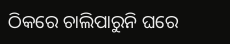ଠିକରେ ଚାଲିପାରୁନି ଘରେ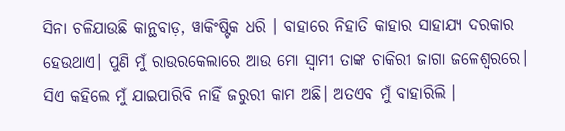ସିନା ଚଳିଯାଉଛି କାନ୍ଥବାଡ଼, ୱାକିଂଷ୍ଟିକ ଧରି । ବାହାରେ ନିହାତି କାହାର ସାହାଯ୍ୟ ଦରକାର ହେଉଥାଏ। ପୁଣି ମୁଁ ରାଉରକେଲାରେ ଆଉ ମୋ ସ୍ୱାମୀ ତାଙ୍କ ଚାକିରୀ ଜାଗା ଜଳେଶ୍ବରରେ। ସିଏ କହିଲେ ମୁଁ ଯାଇପାରିବି ନାହିଁ ଜରୁରୀ କାମ ଅଛି। ଅତଏବ ମୁଁ ବାହାରିଲି ।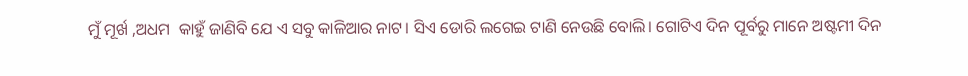ମୁଁ ମୂର୍ଖ ,ଅଧମ  କାହୁଁ ଜାଣିବି ଯେ ଏ ସବୁ କାଳିଆର ନାଟ। ସିଏ ଡୋରି ଲଗେଇ ଟାଣି ନେଉଛି ବୋଲି। ଗୋଟିଏ ଦିନ ପୂର୍ବରୁ ମାନେ ଅଷ୍ଟମୀ ଦିନ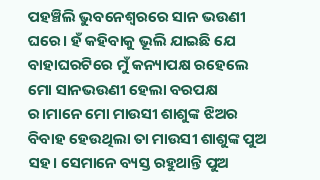ପହଞ୍ଚିଲି ଭୁବନେଶ୍ୱରରେ ସାନ ଭଉଣୀ ଘରେ। ହଁ କହିବାକୁ ଭୂଲି ଯାଇଛି ଯେ ବାହାଘରଟିରେ ମୁଁ କନ୍ୟାପକ୍ଷ ରହେଲେ ମୋ ସାନଭଉଣୀ ହେଲା ବରପକ୍ଷ ର।ମାନେ ମୋ ମାଉସୀ ଶାଶୁଙ୍କ ଝିଅର ବିବାହ ହେଉଥିଲା ତା ମାଉସୀ ଶାଶୁଙ୍କ ପୁଅ ସହ। ସେମାନେ ବ୍ୟସ୍ତ ରହୁଥାନ୍ତି ପୁଅ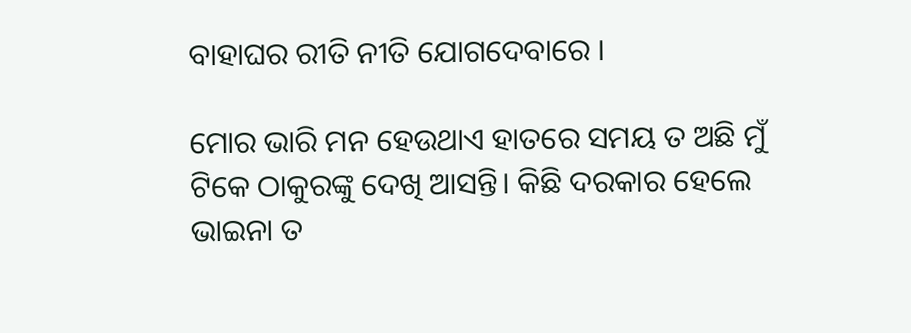ବାହାଘର ରୀତି ନୀତି ଯୋଗଦେବାରେ ।

ମୋର ଭାରି ମନ ହେଉଥାଏ ହାତରେ ସମୟ ତ ଅଛି ମୁଁ ଟିକେ ଠାକୁରଙ୍କୁ ଦେଖି ଆସନ୍ତି। କିଛି ଦରକାର ହେଲେ ଭାଇନା ତ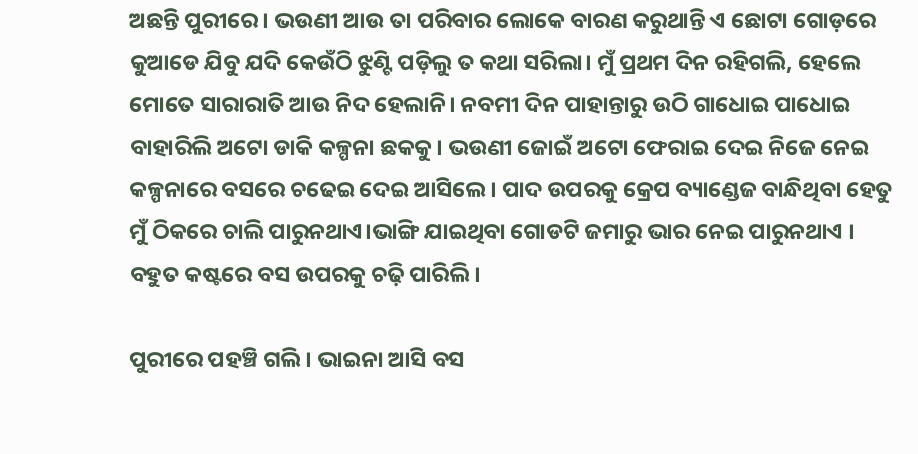ଅଛନ୍ତି ପୁରୀରେ। ଭଉଣୀ ଆଉ ତା ପରିବାର ଲୋକେ ବାରଣ କରୁଥାନ୍ତି ଏ ଛୋଟା ଗୋଡ଼ରେ କୁଆଡେ ଯିବୁ ଯଦି କେଉଁଠି ଝୁଣ୍ଟି ପଡ଼ିଲୁ ତ କଥା ସରିଲା। ମୁଁ ପ୍ରଥମ ଦିନ ରହିଗଲି, ହେଲେ ମୋତେ ସାରାରାତି ଆଉ ନିଦ ହେଲାନି। ନବମୀ ଦିନ ପାହାନ୍ତାରୁ ଉଠି ଗାଧୋଇ ପାଧୋଇ ବାହାରିଲି ଅଟୋ ଡାକି କଳ୍ପନା ଛକକୁ। ଭଉଣୀ ଜୋଇଁ ଅଟୋ ଫେରାଇ ଦେଇ ନିଜେ ନେଇ କଳ୍ପନାରେ ବସରେ ଚଢେଇ ଦେଇ ଆସିଲେ। ପାଦ ଉପରକୁ କ୍ରେପ ବ୍ୟାଣ୍ଡେଜ ବାନ୍ଧିଥିବା ହେତୁ ମୁଁ ଠିକରେ ଚାଲି ପାରୁନଥାଏ।ଭାଙ୍ଗି ଯାଇଥିବା ଗୋଡଟି ଜମାରୁ ଭାର ନେଇ ପାରୁନଥାଏ । ବହୁତ କଷ୍ଟରେ ବସ ଉପରକୁ ଚଢ଼ି ପାରିଲି।

ପୁରୀରେ ପହଞ୍ଚି ଗଲି । ଭାଇନା ଆସି ବସ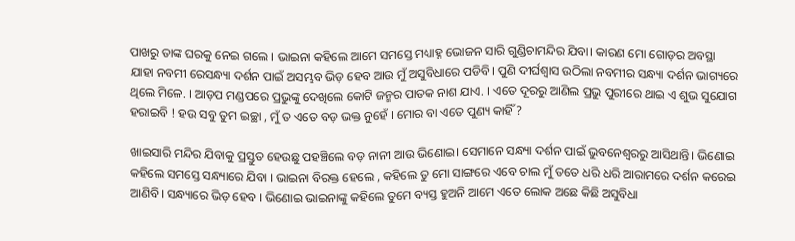ପାଖରୁ ତାଙ୍କ ଘରକୁ ନେଇ ଗଲେ । ଭାଇନା କହିଲେ ଆମେ ସମସ୍ତେ ମଧ୍ୟାହ୍ନ ଭୋଜନ ସାରି ଗୁଣ୍ଡିଚାମନ୍ଦିର ଯିବା। କାରଣ ମୋ ଗୋଡ଼ର ଅବସ୍ଥା ଯାହା ନବମୀ ରେସନ୍ଧ୍ୟା ଦର୍ଶନ ପାଇଁ ଅସମ୍ଭବ ଭିଡ଼ ହେବ ଆଉ ମୁଁ ଅସୁବିଧାରେ ପଡିବି। ପୁଣି ଦୀର୍ଘଶ୍ଵାସ ଉଠିଲା ନବମୀର ସନ୍ଧ୍ୟା ଦର୍ଶନ ଭାଗ୍ୟରେ ଥିଲେ ମିଳେ. । ଆଡ଼ପ ମଣ୍ଡପରେ ପ୍ରଭୁଙ୍କୁ ଦେଖିଲେ କୋଟି ଜନ୍ମର ପାତକ ନାଶ ଯାଏ. । ଏତେ ଦୂରରୁ ଆଣିଲ ପ୍ରଭୁ ପୁରୀରେ ଥାଇ ଏ ଶୁଭ ସୁଯୋଗ ହରାଇବି ! ହଉ ସବୁ ତୁମ ଇଚ୍ଛା , ମୁଁ ତ ଏତେ ବଡ଼ ଭକ୍ତ ନୁହେଁ । ମୋର ବା ଏତେ ପୁଣ୍ୟ କାହିଁ ?

ଖାଇସାରି ମନ୍ଦିର ଯିବାକୁ ପ୍ରସ୍ତୁତ ହେଉଛୁ ପହଞ୍ଚିଲେ ବଡ଼ ନାନୀ ଆଉ ଭିଣୋଇ। ସେମାନେ ସନ୍ଧ୍ୟା ଦର୍ଶନ ପାଇଁ ଭୁବନେଶ୍ବରରୁ ଆସିଥାନ୍ତି। ଭିଣୋଇ କହିଲେ ସମସ୍ତେ ସନ୍ଧ୍ୟାରେ ଯିବା । ଭାଇନା ବିରକ୍ତ ହେଲେ , କହିଲେ ତୁ ମୋ ସାଙ୍ଗରେ ଏବେ ଚାଲ ମୁଁ ତତେ ଧରି ଧରି ଆରାମରେ ଦର୍ଶନ କରେଇ ଆଣିବି। ସନ୍ଧ୍ୟାରେ ଭିଡ଼ ହେବ । ଭିଣୋଇ ଭାଇନାଙ୍କୁ କହିଲେ ତୁମେ ବ୍ୟସ୍ତ ହୁଅନି ଆମେ ଏତେ ଲୋକ ଅଛେ କିଛି ଅସୁବିଧା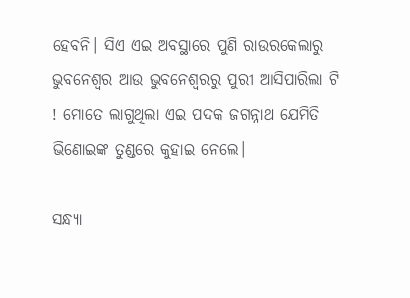ହେବନି। ସିଏ ଏଇ ଅବସ୍ଥାରେ ପୁଣି ରାଉରକେଲାରୁ ଭୁବନେଶ୍ୱର ଆଉ ଭୁବନେଶ୍ୱରରୁ ପୁରୀ ଆସିପାରିଲା ଟି ! ମୋତେ ଲାଗୁଥିଲା ଏଇ ପଦକ ଜଗନ୍ନାଥ ଯେମିତି ଭିଣୋଇଙ୍କ ତୁଣ୍ଡରେ କୁହାଇ ନେଲେ।

ସନ୍ଧ୍ୟା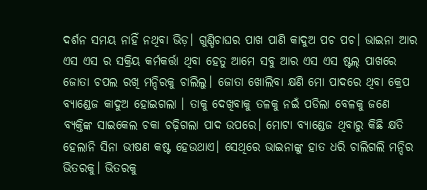ଦର୍ଶନ ସମୟ ନାହିଁ ନଥିବା ଭିଡ଼। ଗୁଣ୍ଡିଚାଘର ପାଖ ପାଣି କାଦୁଅ ପଚ ପଚ। ଭାଇନା ଆର ଏସ ଏସ ର ସକ୍ରିୟ କର୍ମକର୍ତ୍ତା ଥିବା ହେତୁ ଆମେ ସବୁ ଆର ଏସ ଏସ ଷ୍ଟଲ୍ ପାଖରେ ଜୋତା ଚପଲ ରଖି ମନ୍ଦିରକୁ ଚାଲିଲୁ। ଜୋତା ଖୋଲିବା କ୍ଷଣି ମୋ ପାଦରେ ଥିବା କ୍ରେପ ବ୍ୟାଣ୍ଡେଜ କାଦୁଅ ହୋଇଗଲା । ତାକୁ ଦେଖିବାକୁ ତଳକୁ ନଇଁ ପଡିଲା ବେଳକୁ ଜଣେ ବ୍ୟକ୍ତିଙ୍କ ସାଇକେଲ ଚକା ଚଢ଼ିଗଲା ପାଦ ଉପରେ। ମୋଟା ବ୍ୟାଣ୍ଡେଜ ଥିବାରୁ କିଛି କ୍ଷତି ହେଲାନି ସିନା ଭୀଷଣ କଷ୍ଟ ହେଉଥାଏ। ସେଥିରେ ଭାଇନାଙ୍କୁ ହାତ ଧରି ଚାଲିଗଲି ମନ୍ଦିର ଭିତରକୁ। ଭିତରକୁ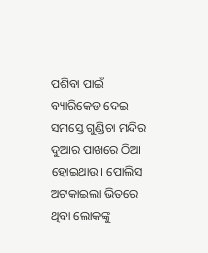ପଶିବା ପାଇଁ ବ୍ୟାରିକେଡ ଦେଇ ସମସ୍ତେ ଗୁଣ୍ଡିଚା ମନ୍ଦିର ଦୁଆର ପାଖରେ ଠିଆ ହୋଇଥାଉ। ପୋଲିସ ଅଟକାଇଲା ଭିତରେ ଥିବା ଲୋକଙ୍କୁ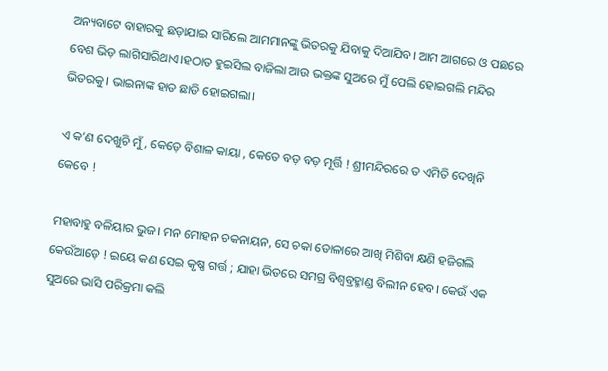ଅନ୍ୟବାଟେ ବାହାରକୁ ଛଡ଼ାଯାଇ ସାରିଲେ ଆମମାନଙ୍କୁ ଭିତରକୁ ଯିବାକୁ ଦିଆଯିବ। ଆମ ଆଗରେ ଓ ପଛରେ ବେଶ ଭିଡ଼ ଲାଗିସାରିଥାଏ।ହଠାତ ହୁଇସିଲ ବାଜିଲା ଆଉ ଭକ୍ତଙ୍କ ସୁଅରେ ମୁଁ ପେଲି ହୋଇଗଲି ମନ୍ଦିର ଭିତରକୁ। ଭାଇନାଙ୍କ ହାତ ଛାଡି ହୋଇଗଲା।

ଏ କ’ଣ ଦେଖୁଚି ମୁଁ , କେଡ଼େ ବିଶାଳ କାୟା , କେତେ ବଡ଼ ବଡ଼ ମୂର୍ତ୍ତି ! ଶ୍ରୀମନ୍ଦିରରେ ତ ଏମିତି ଦେଖିନି କେବେ !

ମହାବାହୁ ବଳିୟାର ଭୁଜ। ମନ ମୋହନ ଚକନାୟନ, ସେ ଚକା ଡୋଳାରେ ଆଖି ମିଶିବା କ୍ଷଣି ହଜିଗଲି କେଉଁଆଡ଼େ ! ଇୟେ କଣ ସେଇ କୃଷ୍ଣ ଗର୍ତ୍ତ ; ଯାହା ଭିତରେ ସମଗ୍ର ବିଶ୍ୱବ୍ରହ୍ମାଣ୍ଡ ବିଲୀନ ହେବ। କେଉଁ ଏକ ସୁଅରେ ଭାସି ପରିକ୍ରମା କଲି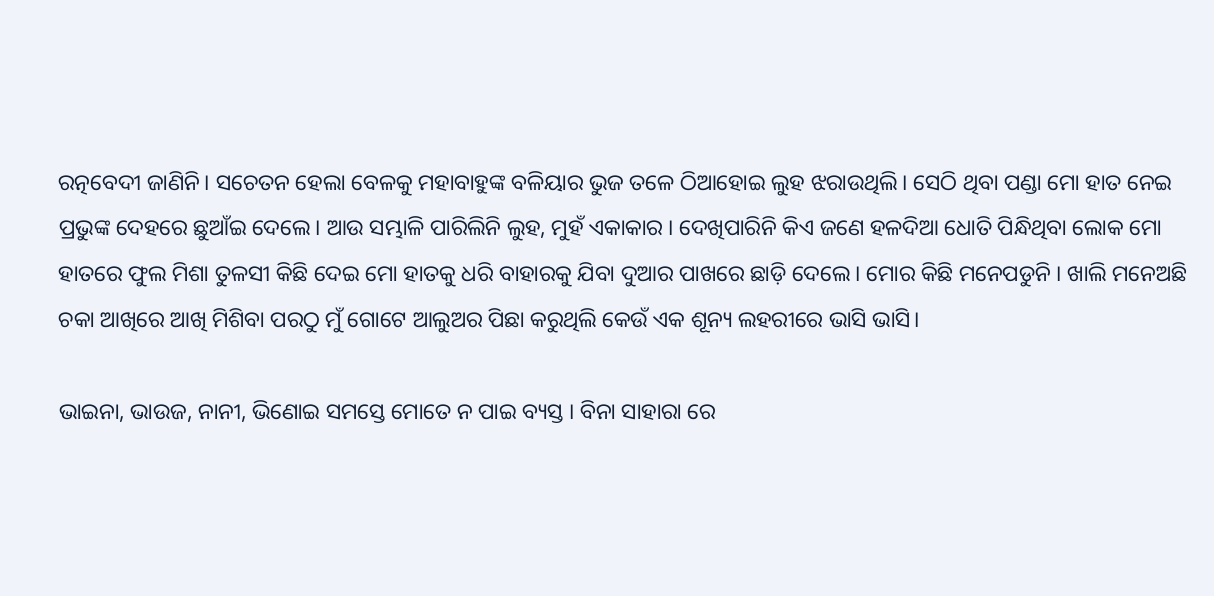ରତ୍ନବେଦୀ ଜାଣିନି। ସଚେତନ ହେଲା ବେଳକୁ ମହାବାହୁଙ୍କ ବଳିୟାର ଭୁଜ ତଳେ ଠିଆହୋଇ ଲୁହ ଝରାଉଥିଲି। ସେଠି ଥିବା ପଣ୍ଡା ମୋ ହାତ ନେଇ ପ୍ରଭୁଙ୍କ ଦେହରେ ଛୁଆଁଇ ଦେଲେ। ଆଉ ସମ୍ଭାଳି ପାରିଲିନି ଲୁହ, ମୁହଁ ଏକାକାର । ଦେଖିପାରିନି କିଏ ଜଣେ ହଳଦିଆ ଧୋତି ପିନ୍ଧିଥିବା ଲୋକ ମୋ ହାତରେ ଫୁଲ ମିଶା ତୁଳସୀ କିଛି ଦେଇ ମୋ ହାତକୁ ଧରି ବାହାରକୁ ଯିବା ଦୁଆର ପାଖରେ ଛାଡ଼ି ଦେଲେ। ମୋର କିଛି ମନେପଡୁନି । ଖାଲି ମନେଅଛି ଚକା ଆଖିରେ ଆଖି ମିଶିବା ପରଠୁ ମୁଁ ଗୋଟେ ଆଲୁଅର ପିଛା କରୁଥିଲି କେଉଁ ଏକ ଶୂନ୍ୟ ଲହରୀରେ ଭାସି ଭାସି।

ଭାଇନା, ଭାଉଜ, ନାନୀ, ଭିଣୋଇ ସମସ୍ତେ ମୋତେ ନ ପାଇ ବ୍ୟସ୍ତ । ବିନା ସାହାରା ରେ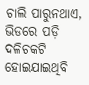ଚାଲି ପାରୁନଥାଏ, ଭିଡରେ ପଡ଼ି ଦଳିଚକଟି ହୋଇଯାଇଥିବି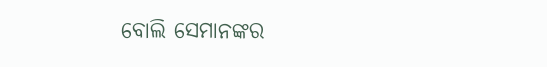ବୋଲି ସେମାନଙ୍କର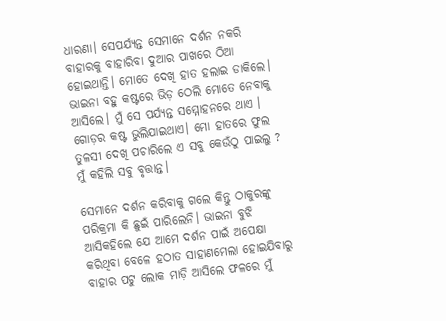ଧାରଣା। ସେପର୍ଯ୍ୟନ୍ତ ସେମାନେ ଦର୍ଶନ ନକରି ବାହାରକୁ ବାହାରିବା ଦୁଆର ପାଖରେ ଠିଆ ହୋଇଥାନ୍ତି। ମୋତେ ଦେଖି ହାତ ହଲାଇ ଡାକିଲେ। ଭାଇନା ବହୁ କଷ୍ଟରେ ଭିଡ଼ ଠେଲି ମୋତେ ନେବାକୁ ଆସିଲେ। ମୁଁ ସେ ପର୍ଯ୍ୟନ୍ତ ସମ୍ମୋହନରେ ଥାଏ । ଗୋଡ଼ର କଷ୍ଟ ଭୁଲିଯାଇଥାଏ। ମୋ ହାତରେ ଫୁଲ ତୁଳସୀ ଦେଖି ପଚାରିଲେ ଏ ସବୁ କେଉଁଠୁ ପାଇଲୁ ? ମୁଁ କହିଲି ସବୁ ବୃତ୍ତାନ୍ତ।

ସେମାନେ ଦର୍ଶନ କରିବାକୁ ଗଲେ କିନ୍ତୁ ଠାକୁରଙ୍କୁ ପରିକ୍ରମା କି ଛୁଇଁ ପାରିଲେନି। ଭାଇନା ବୁଝି ଆସିକହିଲେ ଯେ ଆମେ ଦର୍ଶନ ପାଇଁ ଅପେକ୍ଷା କରିଥିବା ବେଳେ ହଠାତ ସାହାଣମେଲା ହୋଇଯିବାରୁ ବାହାର ପଟୁ ଲୋକ ମାଡ଼ି ଆସିଲେ ଫଳରେ ମୁଁ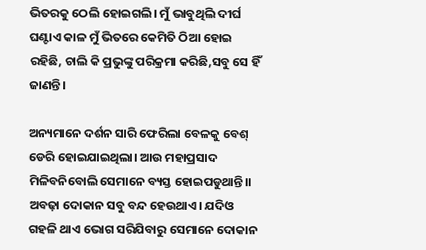ଭିତରକୁ ଠେଲି ହୋଇଗଲି। ମୁଁ ଭାବୁଥିଲି ଦୀର୍ଘ ଘଣ୍ଟାଏ କାଳ ମୁଁ ଭିତରେ କେମିତି ଠିଆ ହୋଇ ରହିଛି, ଚାଲି କି ପ୍ରଭୁଙ୍କୁ ପରିକ୍ରମା କରିଛି,ସବୁ ସେ ହିଁ ଜାଣନ୍ତି।

ଅନ୍ୟମାନେ ଦର୍ଶନ ସାରି ଫେରିଲା ବେଳକୁ ବେଶ୍ ଡେରି ହୋଇଯାଇଥିଲା। ଆଉ ମହାପ୍ରସାଦ ମିଳିବନିବୋଲି ସେମାନେ ବ୍ୟସ୍ତ ହୋଇପଡୁଥାନ୍ତି।। ଅବଢ଼ା ଦୋକାନ ସବୁ ବନ୍ଦ ହେଉଥାଏ। ଯଦିଓ ଗହଳି ଥାଏ ଭୋଗ ସରିଯିବାରୁ ସେମାନେ ଦୋକାନ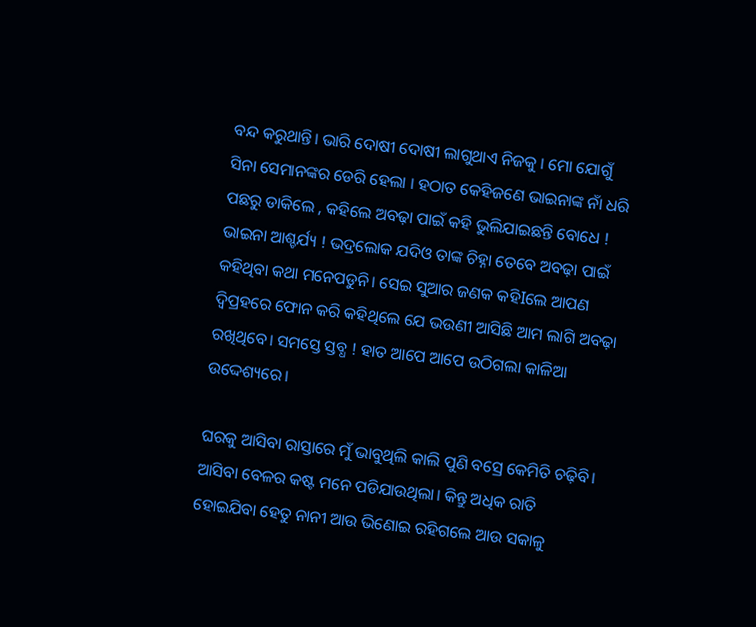ବନ୍ଦ କରୁଥାନ୍ତି। ଭାରି ଦୋଷୀ ଦୋଷୀ ଲାଗୁଥାଏ ନିଜକୁ । ମୋ ଯୋଗୁଁ ସିନା ସେମାନଙ୍କର ଡେରି ହେଲା । ହଠାତ କେହିଜଣେ ଭାଇନାଙ୍କ ନାଁ ଧରି ପଛରୁ ଡାକିଲେ , କହିଲେ ଅବଢ଼ା ପାଇଁ କହି ଭୁଲିଯାଇଛନ୍ତି ବୋଧେ ! ଭାଇନା ଆଶ୍ଚର୍ଯ୍ୟ ! ଭଦ୍ରଲୋକ ଯଦିଓ ତାଙ୍କ ଚିହ୍ନା ତେବେ ଅବଢ଼ା ପାଇଁ କହିଥିବା କଥା ମନେପଡୁନି। ସେଇ ସୁଆର ଜଣକ କହିIଲେ ଆପଣ ଦ୍ବିପ୍ରହରେ ଫୋନ କରି କହିଥିଲେ ଯେ ଭଉଣୀ ଆସିଛି ଆମ ଲାଗି ଅବଢ଼ା ରଖିଥିବେ। ସମସ୍ତେ ସ୍ତବ୍ଧ ! ହାତ ଆପେ ଆପେ ଉଠିଗଲା କାଳିଆ ଉଦ୍ଦେଶ୍ୟରେ।

ଘରକୁ ଆସିବା ରାସ୍ତାରେ ମୁଁ ଭାବୁଥିଲି କାଲି ପୁଣି ବସ୍ରେ କେମିତି ଚଢ଼ିବି। ଆସିବା ବେଳର କଷ୍ଟ ମନେ ପଡିଯାଉଥିଲା। କିନ୍ତୁ ଅଧିକ ରାତି ହୋଇଯିବା ହେତୁ ନାନୀ ଆଉ ଭିଣୋଇ ରହିଗଲେ ଆଉ ସକାଳୁ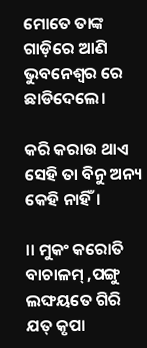ମୋତେ ତାଙ୍କ ଗାଡ଼ିରେ ଆଣି ଭୁବନେଶ୍ୱର ରେ ଛାଡିଦେଲେ।

କରି କରାଉ ଥାଏ ସେହି ତା ବିନୁ ଅନ୍ୟ କେହି ନାହିଁ।

।। ମୁକଂ କରୋତି ବାଚାଳମ୍ ,ପଙ୍ଗୁ ଲଙ୍ଘୟତେ ଗିରି
ଯତ୍ କୃପା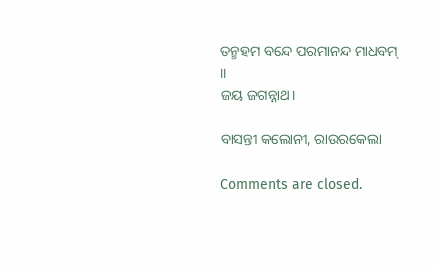ତନ୍ମହମ ବନ୍ଦେ ପରମାନନ୍ଦ ମାଧବମ୍ ।।
ଜୟ ଜଗନ୍ନାଥ।

ବାସନ୍ତୀ କଲୋନୀ, ରାଉରକେଲା

Comments are closed.